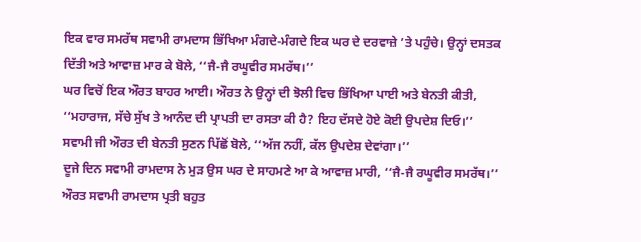ਇਕ ਵਾਰ ਸਮਰੱਥ ਸਵਾਮੀ ਰਾਮਦਾਸ ਭਿੱਖਿਆ ਮੰਗਦੇ-ਮੰਗਦੇ ਇਕ ਘਰ ਦੇ ਦਰਵਾਜ਼ੇ ’ਤੇ ਪਹੁੰਚੇ। ਉਨ੍ਹਾਂ ਦਸਤਕ ਦਿੱਤੀ ਅਤੇ ਆਵਾਜ਼ ਮਾਰ ਕੇ ਬੋਲੇ, ‘‘ਜੈ-ਜੈ ਰਘੂਵੀਰ ਸਮਰੱਥ।’’
ਘਰ ਵਿਚੋਂ ਇਕ ਔਰਤ ਬਾਹਰ ਆਈ। ਔਰਤ ਨੇ ਉਨ੍ਹਾਂ ਦੀ ਝੋਲੀ ਵਿਚ ਭਿੱਖਿਆ ਪਾਈ ਅਤੇ ਬੇਨਤੀ ਕੀਤੀ, ‘‘ਮਹਾਰਾਜ, ਸੱਚੇ ਸੁੱਖ ਤੇ ਆਨੰਦ ਦੀ ਪ੍ਰਾਪਤੀ ਦਾ ਰਸਤਾ ਕੀ ਹੈ? ਇਹ ਦੱਸਦੇ ਹੋਏ ਕੋਈ ਉਪਦੇਸ਼ ਦਿਓ।’’
ਸਵਾਮੀ ਜੀ ਔਰਤ ਦੀ ਬੇਨਤੀ ਸੁਣਨ ਪਿੱਛੋਂ ਬੋਲੇ, ‘‘ਅੱਜ ਨਹੀਂ, ਕੱਲ ਉਪਦੇਸ਼ ਦੇਵਾਂਗਾ।’’
ਦੂਜੇ ਦਿਨ ਸਵਾਮੀ ਰਾਮਦਾਸ ਨੇ ਮੁੜ ਉਸ ਘਰ ਦੇ ਸਾਹਮਣੇ ਆ ਕੇ ਆਵਾਜ਼ ਮਾਰੀ, ‘‘ਜੈ-ਜੈ ਰਘੂਵੀਰ ਸਮਰੱਥ।’’
ਔਰਤ ਸਵਾਮੀ ਰਾਮਦਾਸ ਪ੍ਰਤੀ ਬਹੁਤ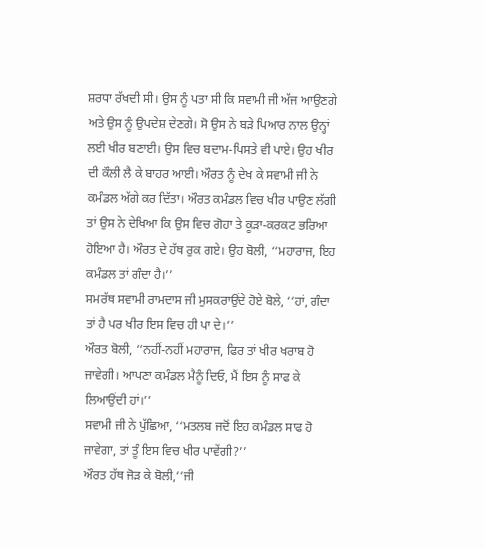ਸ਼ਰਧਾ ਰੱਖਦੀ ਸੀ। ਉਸ ਨੂੰ ਪਤਾ ਸੀ ਕਿ ਸਵਾਮੀ ਜੀ ਅੱਜ ਆਉਣਗੇ ਅਤੇ ਉਸ ਨੂੰ ਉਪਦੇਸ਼ ਦੇਣਗੇ। ਸੋ ਉਸ ਨੇ ਬੜੇ ਪਿਆਰ ਨਾਲ ਉਨ੍ਹਾਂ ਲਈ ਖੀਰ ਬਣਾਈ। ਉਸ ਵਿਚ ਬਦਾਮ-ਪਿਸਤੇ ਵੀ ਪਾਏ। ਉਹ ਖੀਰ ਦੀ ਕੌਲੀ ਲੈ ਕੇ ਬਾਹਰ ਆਈ। ਔਰਤ ਨੂੰ ਦੇਖ ਕੇ ਸਵਾਮੀ ਜੀ ਨੇ ਕਮੰਡਲ ਅੱਗੇ ਕਰ ਦਿੱਤਾ। ਔਰਤ ਕਮੰਡਲ ਵਿਚ ਖੀਰ ਪਾਉਣ ਲੱਗੀ ਤਾਂ ਉਸ ਨੇ ਦੇਖਿਆ ਕਿ ਉਸ ਵਿਚ ਗੋਹਾ ਤੇ ਕੂੜਾ-ਕਰਕਟ ਭਰਿਆ ਹੋਇਆ ਹੈ। ਔਰਤ ਦੇ ਹੱਥ ਰੁਕ ਗਏ। ਉਹ ਬੋਲੀ, ‘‘ਮਹਾਰਾਜ, ਇਹ ਕਮੰਡਲ ਤਾਂ ਗੰਦਾ ਹੈ।’’
ਸਮਰੱਥ ਸਵਾਮੀ ਰਾਮਦਾਸ ਜੀ ਮੁਸਕਰਾਉਂਦੇ ਹੋਏ ਬੋਲੇ, ‘‘ਹਾਂ, ਗੰਦਾ ਤਾਂ ਹੈ ਪਰ ਖੀਰ ਇਸ ਵਿਚ ਹੀ ਪਾ ਦੇ।’’
ਔਰਤ ਬੋਲੀ, ‘‘ਨਹੀਂ-ਨਹੀਂ ਮਹਾਰਾਜ, ਫਿਰ ਤਾਂ ਖੀਰ ਖਰਾਬ ਹੋ ਜਾਵੇਗੀ। ਆਪਣਾ ਕਮੰਡਲ ਮੈਨੂੰ ਦਿਓ, ਮੈਂ ਇਸ ਨੂੰ ਸਾਫ ਕੇ ਲਿਆਉਂਦੀ ਹਾਂ।’’
ਸਵਾਮੀ ਜੀ ਨੇ ਪੁੱਛਿਆ, ‘‘ਮਤਲਬ ਜਦੋਂ ਇਹ ਕਮੰਡਲ ਸਾਫ ਹੋ ਜਾਵੇਗਾ, ਤਾਂ ਤੂੰ ਇਸ ਵਿਚ ਖੀਰ ਪਾਵੇਂਗੀ?’’
ਔਰਤ ਹੱਥ ਜੋੜ ਕੇ ਬੋਲੀ,‘‘ਜੀ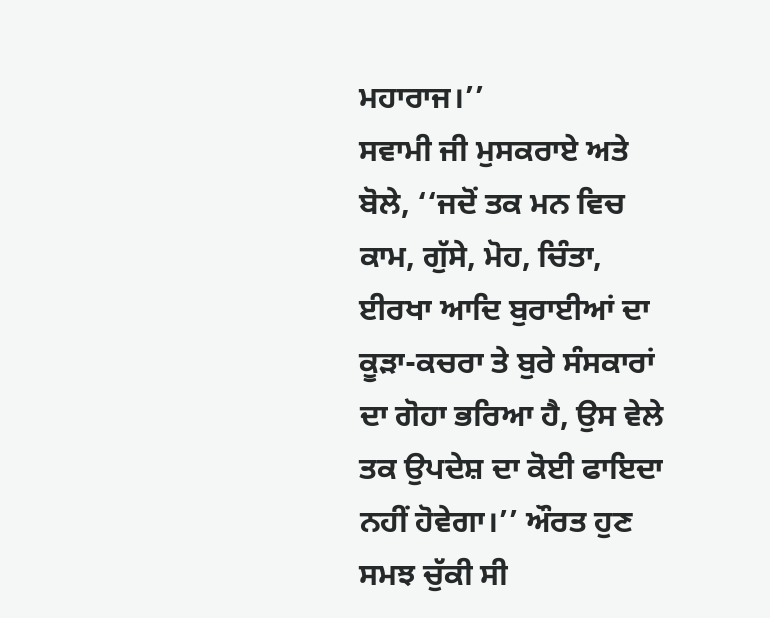ਮਹਾਰਾਜ।’’
ਸਵਾਮੀ ਜੀ ਮੁਸਕਰਾਏ ਅਤੇ ਬੋਲੇ, ‘‘ਜਦੋਂ ਤਕ ਮਨ ਵਿਚ ਕਾਮ, ਗੁੱਸੇ, ਮੋਹ, ਚਿੰਤਾ, ਈਰਖਾ ਆਦਿ ਬੁਰਾਈਆਂ ਦਾ ਕੂੜਾ-ਕਚਰਾ ਤੇ ਬੁਰੇ ਸੰਸਕਾਰਾਂ ਦਾ ਗੋਹਾ ਭਰਿਆ ਹੈ, ਉਸ ਵੇਲੇ ਤਕ ਉਪਦੇਸ਼ ਦਾ ਕੋਈ ਫਾਇਦਾ ਨਹੀਂ ਹੋਵੇਗਾ।’’ ਔਰਤ ਹੁਣ ਸਮਝ ਚੁੱਕੀ ਸੀ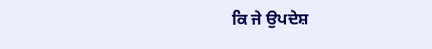ਕਿ ਜੇ ਉਪਦੇਸ਼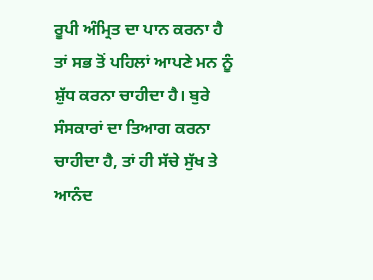ਰੂਪੀ ਅੰਮ੍ਰਿਤ ਦਾ ਪਾਨ ਕਰਨਾ ਹੈ ਤਾਂ ਸਭ ਤੋਂ ਪਹਿਲਾਂ ਆਪਣੇ ਮਨ ਨੂੰ ਸ਼ੁੱਧ ਕਰਨਾ ਚਾਹੀਦਾ ਹੈ। ਬੁਰੇ ਸੰਸਕਾਰਾਂ ਦਾ ਤਿਆਗ ਕਰਨਾ ਚਾਹੀਦਾ ਹੈ, ਤਾਂ ਹੀ ਸੱਚੇ ਸੁੱਖ ਤੇ ਆਨੰਦ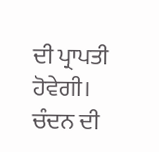ਦੀ ਪ੍ਰਾਪਤੀ ਹੋਵੇਗੀ।
ਚੰਦਨ ਦੀ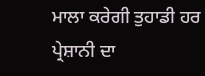ਮਾਲਾ ਕਰੇਗੀ ਤੁਹਾਡੀ ਹਰ ਪ੍ਰੇਸ਼ਾਨੀ ਦਾ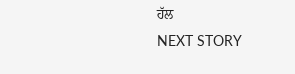ਹੱਲ
NEXT STORY